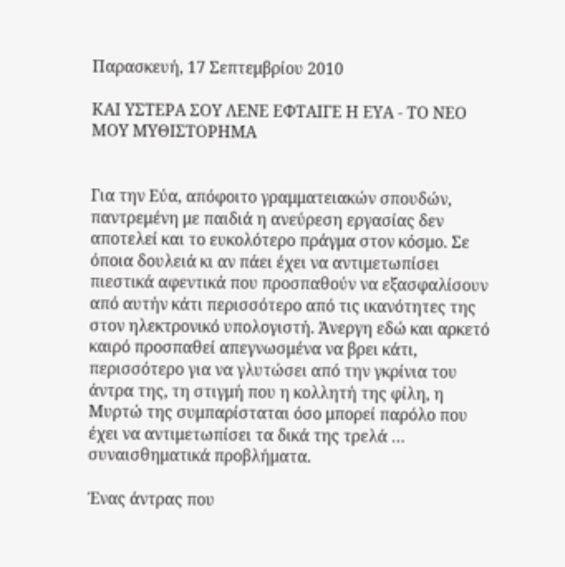Παρασκευή, 17 Σεπτεμβρίου 2010

ΚΑΙ ΥΣΤΕΡΑ ΣΟΥ ΛΕΝΕ ΕΦΤΑΙΓΕ Η ΕΥΑ - ΤΟ ΝΕΟ ΜΟΥ ΜΥΘΙΣΤΟΡΗΜΑ


Για την Εύα, απόφοιτο γραμματειακών σπουδών, παντρεμένη με παιδιά η ανεύρεση εργασίας δεν αποτελεί και το ευκολότερο πράγμα στον κόσμο. Σε όποια δουλειά κι αν πάει έχει να αντιμετωπίσει πιεστικά αφεντικά που προσπαθούν να εξασφαλίσουν από αυτήν κάτι περισσότερο από τις ικανότητες της στον ηλεκτρονικό υπολογιστή. Άνεργη εδώ και αρκετό καιρό προσπαθεί απεγνωσμένα να βρει κάτι, περισσότερο για να γλυτώσει από την γκρίνια του άντρα της, τη στιγμή που η κολλητή της φίλη, η Μυρτώ της συμπαρίσταται όσο μπορεί παρόλο που έχει να αντιμετωπίσει τα δικά της τρελά … συναισθηματικά προβλήματα.

Ένας άντρας που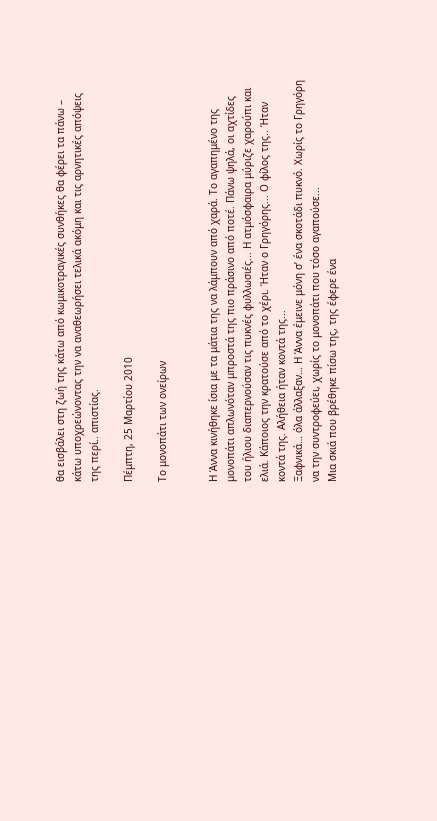θα εισβάλει στη ζωή της κάτω από κωμικοτραγικές συνθήκες θα φέρει τα πάνω – κάτω υποχρεώνοντας την να αναθεωρήσει τελικά ακόμη και τις αρνητικές απόψεις της περί.. απιστίας.

Πέμπτη, 25 Μαρτίου 2010

Το μονοπάτι των ονείρων


Η Άννα κινήθηκε ίσια με τα μάτια της να λάμπουν από χαρά. Το αγαπημένο της μονοπάτι απλωνόταν μπροστά της πιο πράσινο από ποτέ. Πάνω ψηλά, οι αχτίδες του ήλιου διαπερνούσαν τις πυκνές φυλλωσιές... Η ατμόσφαιρα μύριζε χαρούπι και ελιά. Κάποιος την κρατούσε από το χέρι. Ήταν ο Γρηγόρης... Ο φίλος της.. Ήταν κοντά της. Αλήθεια ήταν κοντά της...
Ξαφνικά… όλα άλλαξαν… Η Άννα έμεινε μόνη σ’ ένα σκοτάδι πυκνό. Χωρίς το Γρηγόρη να την συντροφεύει, χωρίς το μονοπάτι που τόσο αγαπούσε...
Μια σκιά που βρέθηκε πίσω της, της έφερε ένα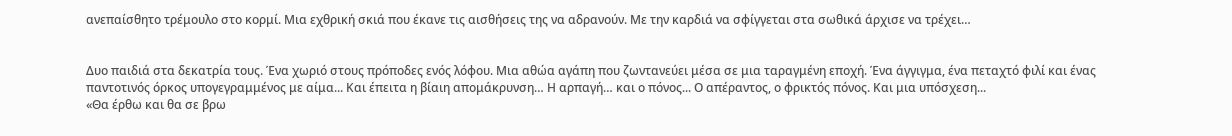ανεπαίσθητο τρέμουλο στο κορμί. Μια εχθρική σκιά που έκανε τις αισθήσεις της να αδρανούν. Με την καρδιά να σφίγγεται στα σωθικά άρχισε να τρέχει…


Δυο παιδιά στα δεκατρία τους. Ένα χωριό στους πρόποδες ενός λόφου. Μια αθώα αγάπη που ζωντανεύει μέσα σε μια ταραγμένη εποχή. Ένα άγγιγμα, ένα πεταχτό φιλί και ένας παντοτινός όρκος υπογεγραμμένος με αίμα... Και έπειτα η βίαιη απομάκρυνση… Η αρπαγή… και ο πόνος... Ο απέραντος, ο φρικτός πόνος. Και μια υπόσχεση...
«Θα έρθω και θα σε βρω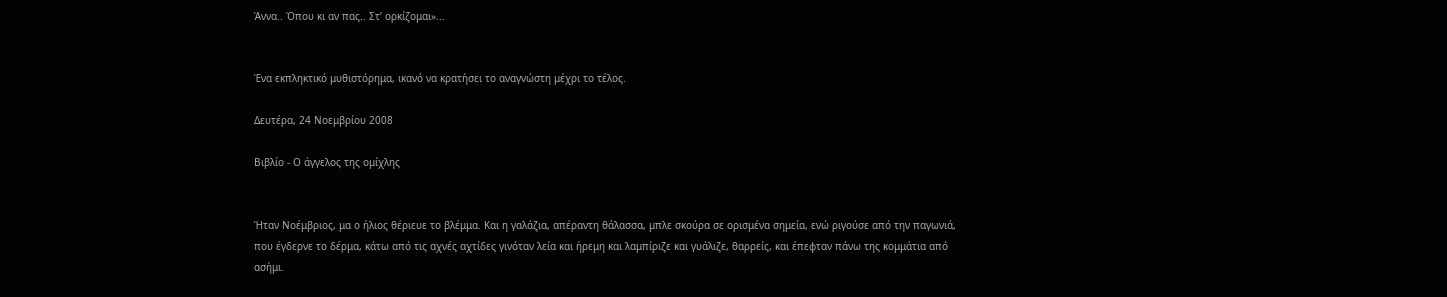Άννα.. Όπου κι αν πας.. Στ’ ορκίζομαι»...


Ένα εκπληκτικό μυθιστόρημα, ικανό να κρατήσει το αναγνώστη μέχρι το τέλος.

Δευτέρα, 24 Νοεμβρίου 2008

Βιβλίο - Ο άγγελος της ομίχλης


Ήταν Νοέμβριος, μα ο ήλιος θέριευε το βλέμμα. Και η γαλάζια, απέραντη θάλασσα, μπλε σκούρα σε ορισμένα σημεία, ενώ ριγούσε από την παγωνιά, που έγδερνε το δέρμα, κάτω από τις αχνές αχτίδες γινόταν λεία και ήρεμη και λαμπίριζε και γυάλιζε, θαρρείς, και έπεφταν πάνω της κομμάτια από ασήμι.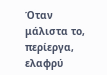Όταν μάλιστα το, περίεργα, ελαφρύ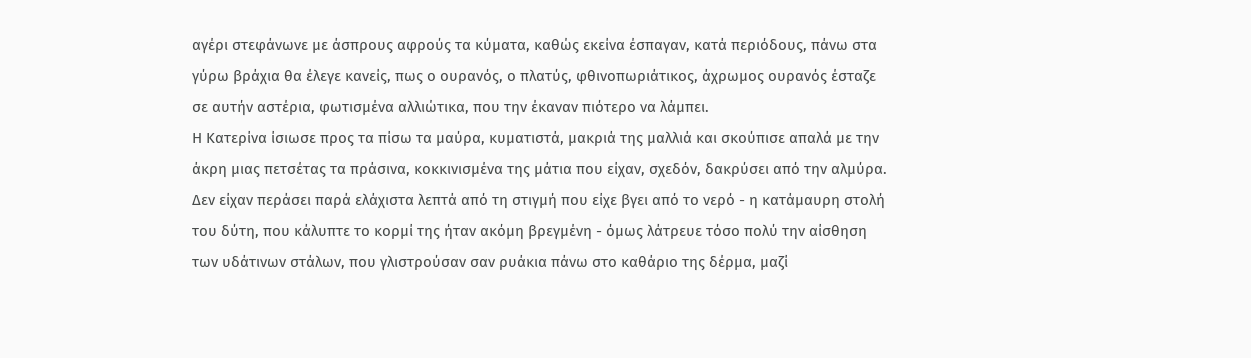αγέρι στεφάνωνε με άσπρους αφρούς τα κύματα, καθώς εκείνα έσπαγαν, κατά περιόδους, πάνω στα γύρω βράχια θα έλεγε κανείς, πως ο ουρανός, ο πλατύς, φθινοπωριάτικος, άχρωμος ουρανός έσταζε σε αυτήν αστέρια, φωτισμένα αλλιώτικα, που την έκαναν πιότερο να λάμπει.
Η Κατερίνα ίσιωσε προς τα πίσω τα μαύρα, κυματιστά, μακριά της μαλλιά και σκούπισε απαλά με την άκρη μιας πετσέτας τα πράσινα, κοκκινισμένα της μάτια που είχαν, σχεδόν, δακρύσει από την αλμύρα.
Δεν είχαν περάσει παρά ελάχιστα λεπτά από τη στιγμή που είχε βγει από το νερό - η κατάμαυρη στολή του δύτη, που κάλυπτε το κορμί της ήταν ακόμη βρεγμένη - όμως λάτρευε τόσο πολύ την αίσθηση των υδάτινων στάλων, που γλιστρούσαν σαν ρυάκια πάνω στο καθάριο της δέρμα, μαζί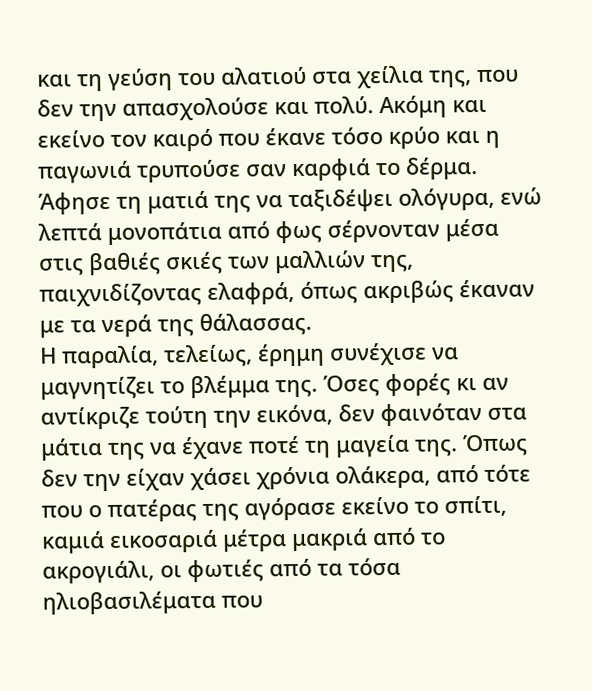και τη γεύση του αλατιού στα χείλια της, που δεν την απασχολούσε και πολύ. Ακόμη και εκείνο τον καιρό που έκανε τόσο κρύο και η παγωνιά τρυπούσε σαν καρφιά το δέρμα.
Άφησε τη ματιά της να ταξιδέψει ολόγυρα, ενώ λεπτά μονοπάτια από φως σέρνονταν μέσα στις βαθιές σκιές των μαλλιών της, παιχνιδίζοντας ελαφρά, όπως ακριβώς έκαναν με τα νερά της θάλασσας.
Η παραλία, τελείως, έρημη συνέχισε να μαγνητίζει το βλέμμα της. Όσες φορές κι αν αντίκριζε τούτη την εικόνα, δεν φαινόταν στα μάτια της να έχανε ποτέ τη μαγεία της. Όπως δεν την είχαν χάσει χρόνια ολάκερα, από τότε που ο πατέρας της αγόρασε εκείνο το σπίτι, καμιά εικοσαριά μέτρα μακριά από το ακρογιάλι, οι φωτιές από τα τόσα ηλιοβασιλέματα που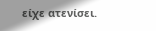είχε ατενίσει.